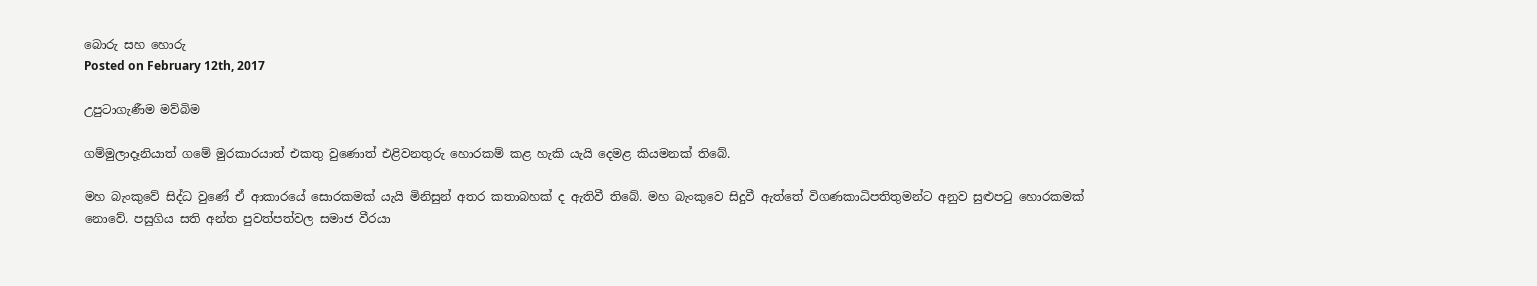බොරු සහ හොරු
Posted on February 12th, 2017

උපුටාගැණීම මව්බිම

ගම්මුලාදෑනියාත් ගමේ මුරකාරයාත් එකතු වුණොත් එළිවනතුරු හොරකම් කළ හැකි යැයි දෙමළ කියමනක් තිබේ.

මහ බැංකුවේ සිද්ධ වුණේ ඒ ආකාරයේ සොරකමක් යැයි මිනිසුන් අතර කතාබහක් ද ඇතිවී තිබේ. මහ බැංකුවෙ සිදුවී ඇත්තේ විගණකාධිපතිතුමන්ට අනුව සුළුපටු හොරකමක් නොවේ. පසුගිය සති අන්ත පුවත්පත්වල සමාජ වීරයා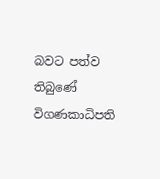බවට පත්ව තිබුණේ විගණකාධිපති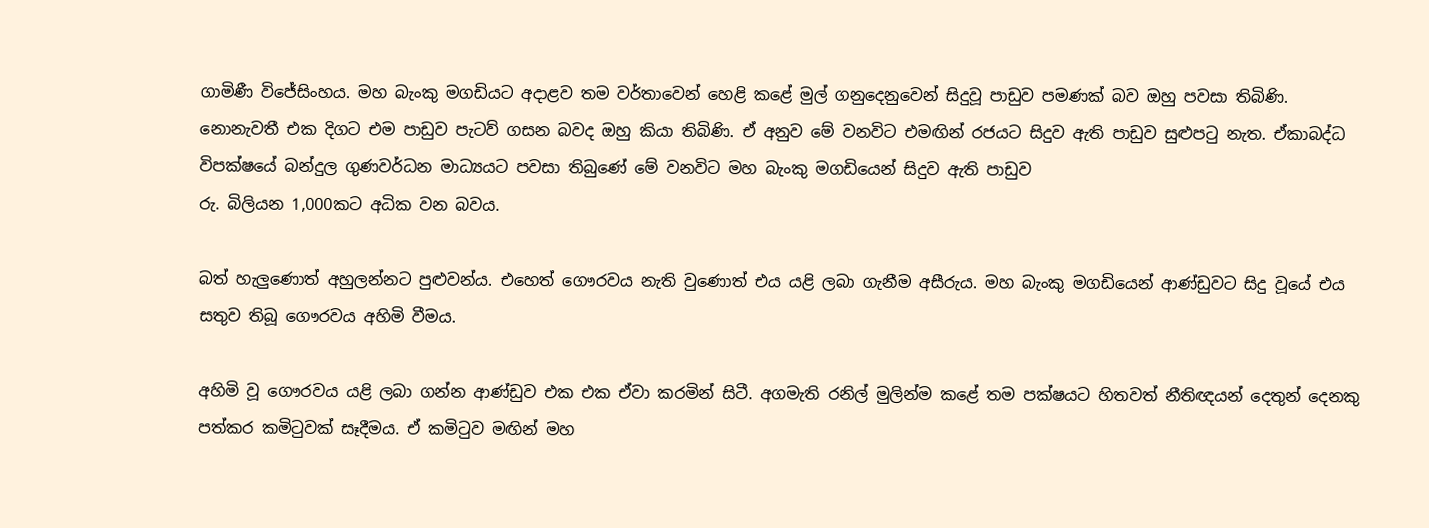ගාමිණී විජේසිංහය. මහ බැංකු මගඩියට අදාළව තම වර්තාවෙන් හෙළි කළේ මුල් ගනුදෙනුවෙන් සිදුවූ පාඩුව පමණක් බව ඔහු පවසා තිබිණි. නොනැවතී එක දිගට එම පාඩුව පැටව් ගසන බවද ඔහු කියා තිබිණි. ඒ අනුව මේ වනවිට එමඟින් රජයට සිදුව ඇති පාඩුව සුළුපටු නැත. ඒකාබද්ධ විපක්ෂයේ බන්දුල ගුණවර්ධන මාධ්‍යයට පවසා තිබුණේ මේ වනවිට මහ බැංකු මගඩියෙන් සිදුව ඇති පාඩුව
රු. බිලියන 1,000කට අධික වන බවය.

බත් හැලුණොත් අහුලන්නට පුළුවන්ය. එහෙත් ගෞරවය නැති වුණොත් එය යළි ලබා ගැනීම අසීරුය. මහ බැංකු මගඩියෙන් ආණ්ඩුවට සිදු වූයේ එය සතුව තිබූ ගෞරවය අහිමි වීමය.

අහිමි වූ ගෞරවය යළි ලබා ගන්න ආණ්ඩුව එක එක ඒවා කරමින් සිටී. අගමැති රනිල් මුලින්ම කළේ තම පක්ෂයට හිතවත් නීතිඥයන් දෙතුන් දෙනකු පත්කර කමිටුවක් සෑදීමය. ඒ කමිටුව මඟින් මහ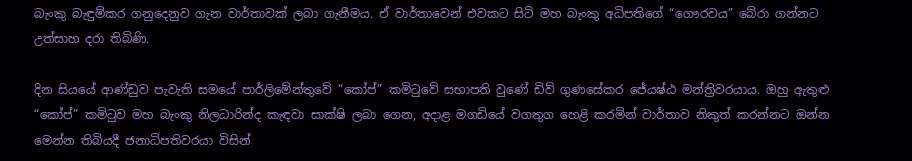බැංකු බැඳුම්කර ගනුදෙනුව ගැන වාර්තාවක් ලබා ගැනීමය. ඒ වාර්තාවෙන් එවකට සිටි මහ බැංකු අධිපතිගේ “ගෞරවය” බේරා ගන්නට උත්සාහ දරා තිබිණි.

දින සියයේ ආණ්ඩුව පැවැති සමයේ පාර්ලිමේන්තුවේ “කෝප්” කමිටුවේ සභාපති වුණේ ඩිව් ගුණසේකර ජේ‍යෂ්ඨ මන්ත්‍රිවරයාය. ඔහු ඇතුළු “කෝප්” කමිටුව මහ බැංකු නිලධාරින්ද කැඳවා සාක්ෂි ලබා ගෙන, අදාළ මගඩියේ වගතුග හෙළි කරමින් වාර්තාව නිකුත් කරන්නට ඔන්න මෙන්න තිබියදී ජනාධිපතිවරයා විසින්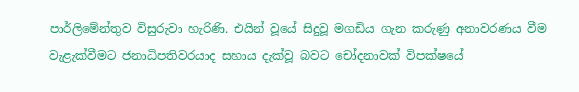පාර්ලිමේන්තුව විසුරුවා හැරිණි. එයින් වූයේ සිදුවූ මගඩිය ගැන කරුණු අනාවරණය වීම වැළැක්වීමට ජනාධිපතිවරයාද සහාය දැක්වූ බවට චෝදනාවක් විපක්ෂයේ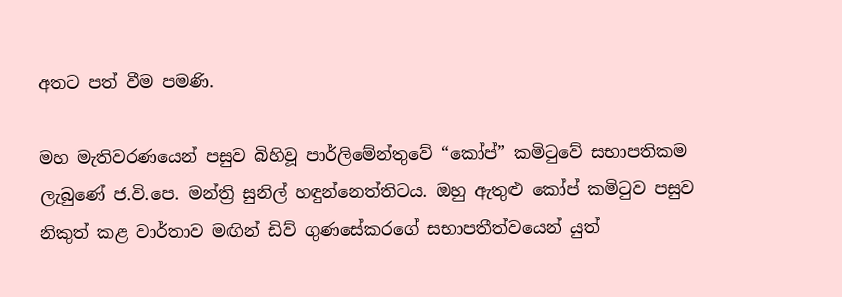අතට පත් වීම පමණි.

මහ මැතිවරණයෙන් පසුව බිහිවූ පාර්ලිමේන්තුවේ “කෝප්” කමිටුවේ සභාපතිකම ලැබුණේ ජ.වි.පෙ. මන්ත්‍රි සුනිල් හඳුන්නෙත්තිටය. ඔහු ඇතුළු කෝප් කමිටුව පසුව නිකුත් කළ වාර්තාව මඟින් ඩිව් ගුණසේකරගේ සභාපතීත්වයෙන් යුත්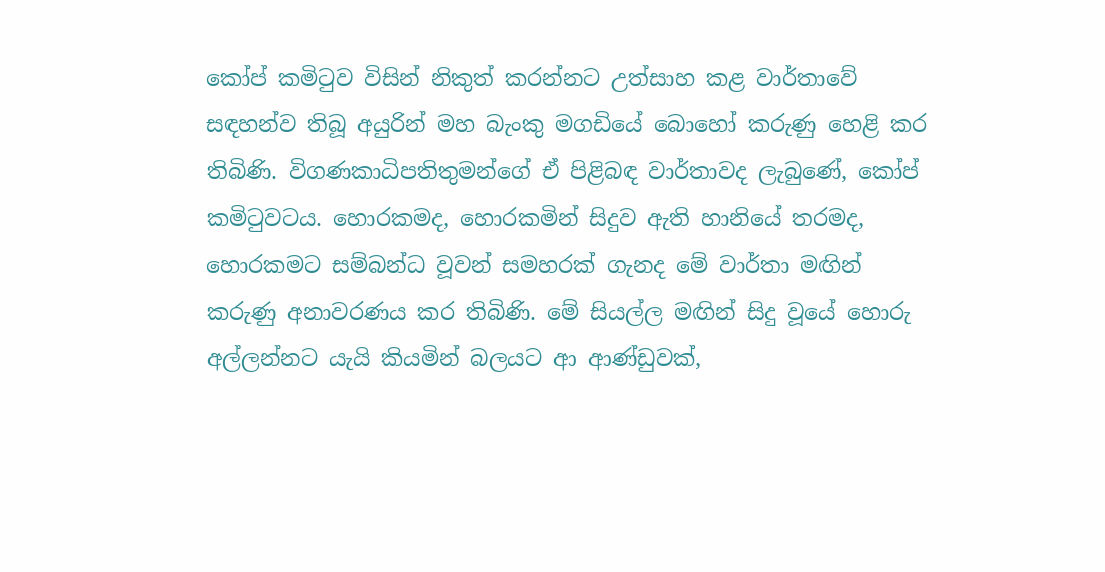කෝප් කමිටුව විසින් නිකුත් කරන්නට උත්සාහ කළ වාර්තාවේ සඳහන්ව තිබූ අයුරින් මහ බැංකු මගඩියේ බොහෝ කරුණු හෙළි කර තිබිණි. විගණකාධිපතිතුමන්ගේ ඒ පිළිබඳ වාර්තාවද ලැබුණේ, කෝප් කමිටුවටය. හොරකමද, හොරකමින් සිදුව ඇති හානියේ තරමද, හොරකමට සම්බන්ධ වූවන් සමහරක් ගැනද මේ වාර්තා මඟින් කරුණු අනාවරණය කර තිබිණි. මේ සියල්ල මඟින් සිදු වූයේ හොරු අල්ලන්නට යැයි කියමින් බලයට ආ ආණ්ඩුවක්,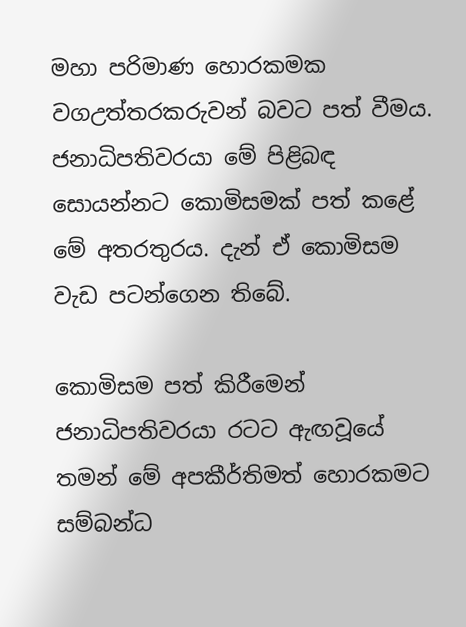මහා පරිමාණ හොරකමක වගඋත්තරකරුවන් බවට පත් වීමය. ජනාධිපතිවරයා මේ පිළිබඳ සොයන්නට කොමිසමක් පත් කළේ මේ අතරතුරය. දැන් ඒ කොමිසම වැඩ පටන්ගෙන තිබේ.

කොමිසම පත් කිරීමෙන් ජනාධිපතිවරයා රටට ඇඟවූයේ තමන් මේ අපකීර්තිමත් හොරකමට සම්බන්ධ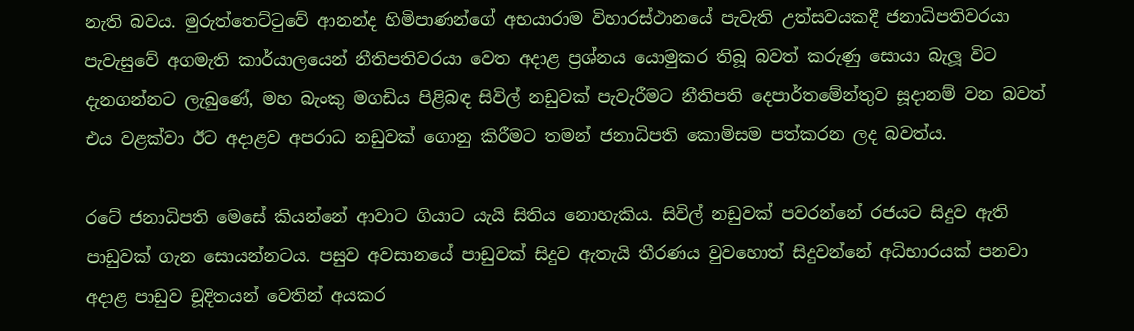නැති බවය. මුරුත්තෙට්ටුවේ ආනන්ද හිමිපාණන්ගේ අභයාරාම විහාරස්ථානයේ පැවැති උත්සවයකදී ජනාධිපතිවරයා පැවැසුවේ අගමැති කාර්යාලයෙන් නීතිපතිවරයා වෙත අදාළ ප්‍රශ්නය යොමුකර තිබූ බවත් කරුණු සොයා බැලූ විට දැනගන්නට ලැබුණේ, මහ බැංකු මගඩිය පිළිබඳ සිවිල් නඩුවක් පැවැරීමට නීතිපති දෙපාර්තමේන්තුව සූදානම් වන බවත් එය වළක්වා ඊට අදාළව අපරාධ නඩුවක් ගොනු කිරීමට තමන් ජනාධිපති කොමිසම පත්කරන ලද බවත්ය.

රටේ ජනාධිපති මෙසේ කියන්නේ ආවාට ගියාට යැයි සිතිය නොහැකිය. සිවිල් නඩුවක් පවරන්නේ රජයට සිදුව ඇති පාඩුවක් ගැන සොයන්නටය. පසුව අවසානයේ පාඩුවක් සිදුව ඇතැයි තීරණය වුවහොත් සිදුවන්නේ අධිභාරයක් පනවා අදාළ පාඩුව චූදිතයන් වෙතින් අයකර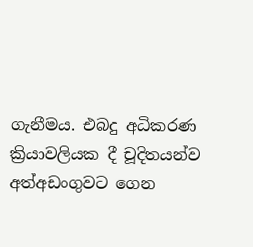ගැනීමය. එබදු අධිකරණ ක්‍රියාවලියක දී චූදිතයන්ව අත්අඩංගුවට ගෙන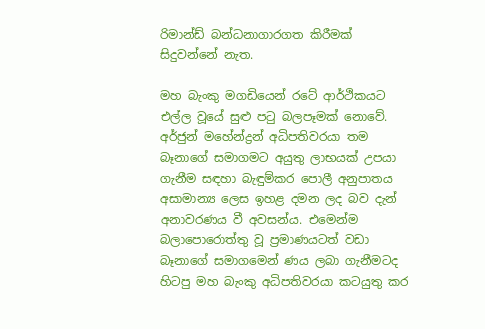රිමාන්ඩ් බන්ධනාගාරගත කිරීමක් සිදුවන්නේ නැත.

මහ බැංකු මගඩියෙන් රටේ ආර්ථිකයට එල්ල වූයේ සුළු පටු බලපෑමක් නොවේ. අර්ජුන් මහේන්ද්‍රන් අධිපතිවරයා තම බෑනාගේ සමාගමට අයුතු ලාභයක් උපයා ගැනීම සඳහා බැඳුම්කර පොලී අනුපාතය අසාමාන්‍ය ලෙස ඉහළ දමන ලද බව දැන් අනාවරණය වී අවසන්ය. එමෙන්ම බලාපොරොත්තු වූ ප්‍රමාණයටත් වඩා බෑනාගේ සමාගමෙන් ණය ලබා ගැනීමටද හිටපු මහ බැංකු අධිපතිවරයා කටයුතු කර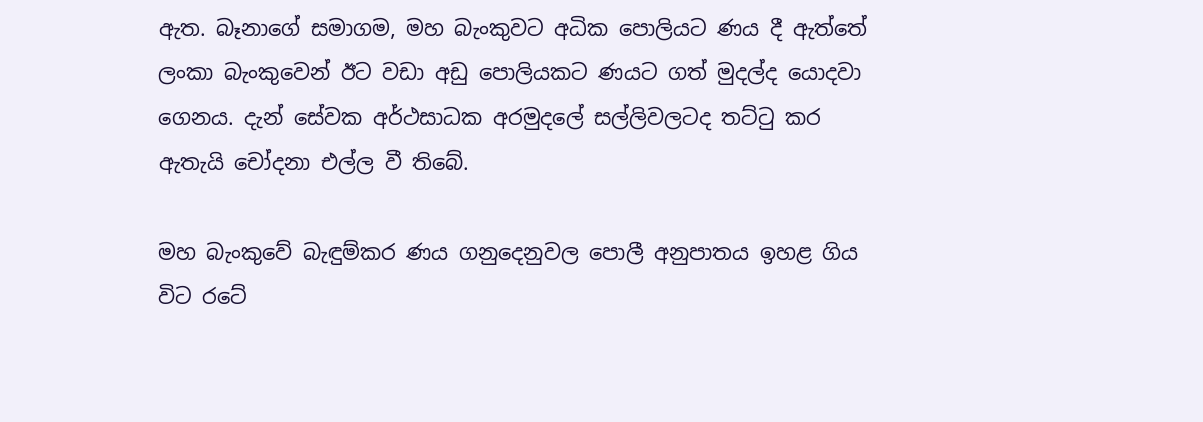ඇත. බෑනාගේ සමාගම, මහ බැංකුවට අධික පොලියට ණය දී ඇත්තේ ලංකා බැංකුවෙන් ඊට වඩා අඩු පොලියකට ණයට ගත් මුදල්ද යොදවා ගෙනය. දැන් සේවක අර්ථසාධක අරමුදලේ සල්ලිවලටද තට්ටු කර ඇතැයි චෝදනා එල්ල වී තිබේ.

මහ බැංකුවේ බැඳුම්කර ණය ගනුදෙනුවල පොලී අනුපාතය ඉහළ ගිය විට රටේ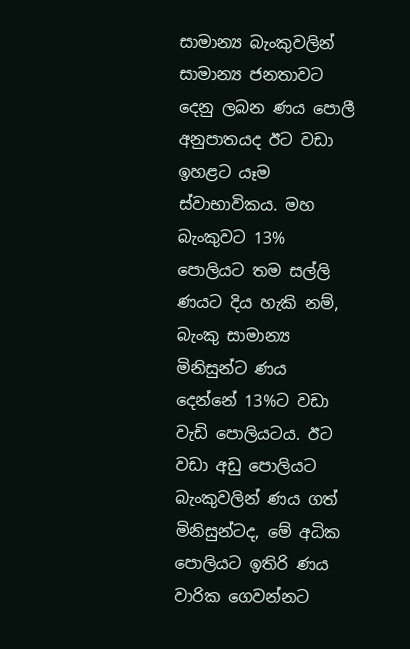සාමාන්‍ය බැංකුවලින් සාමාන්‍ය ජනතාවට දෙනු ලබන ණය පොලී අනුපාතයද ඊට වඩා ඉහළට යෑම ස්වාභාවිකය. මහ බැංකුවට 13% පොලියට තම සල්ලි ණයට දිය හැකි නම්, බැංකු සාමාන්‍ය මිනිසුන්ට ණය දෙන්නේ 13%ට වඩා වැඩි පොලියටය. ඊට වඩා අඩු පොලියට බැංකුවලින් ණය ගත් මිනිසුන්ටද, මේ අධික පොලියට ඉතිරි ණය වාරික ගෙවන්නට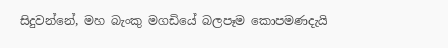සිදුවන්නේ, මහ බැංකු මගඩියේ බලපෑම කොපමණදැයි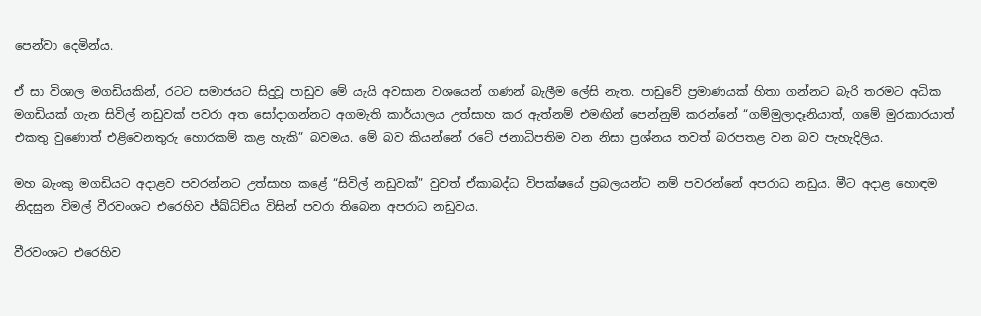පෙන්වා දෙමින්ය.

ඒ සා විශාල මගඩියකින්, රටට සමාජයට සිදුවූ පාඩුව මේ යැයි අවසාන වශයෙන් ගණන් බැලීම ලේසි නැත. පාඩුවේ ප්‍රමාණයක් හිතා ගන්නට බැරි තරමට අධික මගඩියක් ගැන සිවිල් නඩුවක් පවරා අත සෝදාගන්නට අගමැති කාර්යාලය උත්සාහ කර ඇත්නම් එමඟින් පෙන්නුම් කරන්නේ “ගම්මුලාදෑනියාත්, ගමේ මුරකාරයාත් එකතු වුණොත් එළිවෙනතුරු හොරකම් කළ හැකි” බවමය. මේ බව කියන්නේ රටේ ජනාධිපතිම වන නිසා ප්‍රශ්නය තවත් බරපතළ වන බව පැහැදිලිය.

මහ බැංකු මගඩියට අදාළව පවරන්නට උත්සාහ කළේ “සිවිල් නඩුවක්” වුවත් ඒකාබද්ධ විපක්ෂයේ ප්‍රබලයන්ට නම් පවරන්නේ අපරාධ නඩුය. මීට අදාළ හොඳම නිදසුන විමල් වීරවංශට එරෙහිව ජ්ඛ්ධ්ච්ය විසින් පවරා තිබෙන අපරාධ නඩුවය.

වීරවංශට එරෙහිව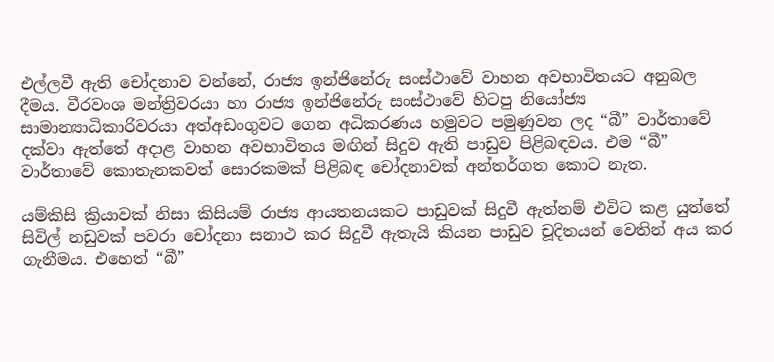එල්ලවී ඇති චෝදනාව වන්නේ, රාජ්‍ය ඉන්ජිනේරු සංස්ථාවේ වාහන අවභාවිතයට අනුබල දීමය. වීරවංශ මන්ත්‍රිවරයා හා රාජ්‍ය ඉන්ජිනේරු සංස්ථාවේ හිටපු නියෝජ්‍ය සාමාන්‍යාධිකාරිවරයා අත්අඩංගුවට ගෙන අධිකරණය හමුවට පමුණුවන ලද “බී” වාර්තාවේ දක්වා ඇත්තේ අදාළ වාහන අවභාවිතය මඟින් සිදුව ඇති පාඩුව පිළිබඳවය. එම “බී” වාර්තාවේ කොතැනකවත් සොරකමක් පිළිබඳ චෝදනාවක් අන්තර්ගත කොට නැත.

යම්කිසි ක්‍රියාවක් නිසා කිසියම් රාජ්‍ය ආයතනයකට පාඩුවක් සිදුවී ඇත්නම් එවිට කළ යුත්තේ සිවිල් නඩුවක් පවරා චෝදනා සනාථ කර සිදුවී ඇතැයි කියන පාඩුව චූදිතයන් වෙතින් අය කර ගැනීමය. එහෙත් “බී”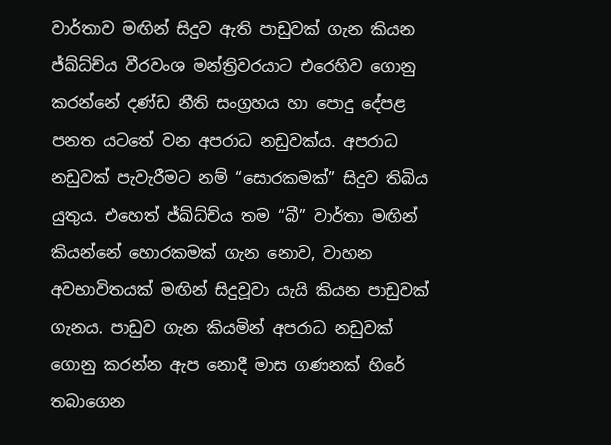වාර්තාව මඟින් සිදුව ඇති පාඩුවක් ගැන කියන ජ්ඛ්ධ්ච්ය වීරවංශ මන්ත්‍රිවරයාට එරෙහිව ගොනු කරන්නේ දණ්ඩ නීති සංග්‍රහය හා පොදු දේපළ පනත යටතේ වන අපරාධ නඩුවක්ය. අපරාධ නඩුවක් පැවැරීමට නම් “සොරකමක්” සිදුව තිබිය යුතුය. එහෙත් ජ්ඛ්ධ්ච්ය තම “බී” වාර්තා මඟින් කියන්නේ හොරකමක් ගැන නොව, වාහන අවභාවිතයක් මඟින් සිදුවූවා යැයි කියන පාඩුවක් ගැනය. පාඩුව ගැන කියමින් අපරාධ නඩුවක් ගොනු කරන්න ඇප නොදී මාස ගණනක් හිරේ තබාගෙන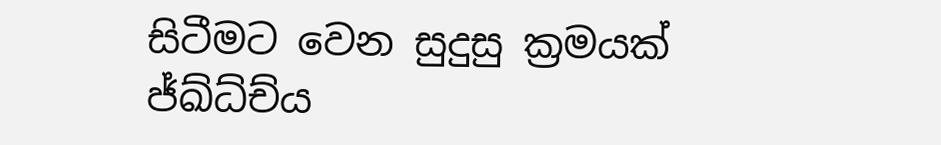සිටීමට වෙන සුදුසු ක්‍රමයක් ජ්ඛ්ධ්ච්ය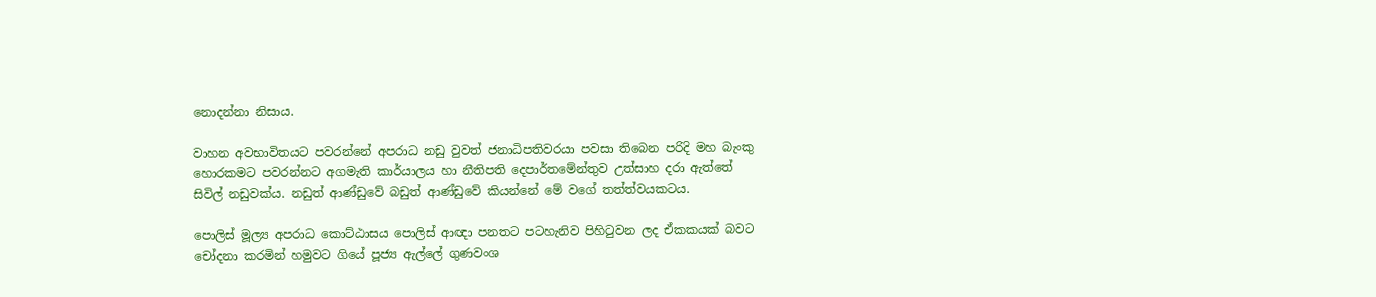නොදන්නා නිසාය.

වාහන අවභාවිතයට පවරන්නේ අපරාධ නඩු වුවත් ජනාධිපතිවරයා පවසා තිබෙන පරිදි මහ බැංකු හොරකමට පවරන්නට අගමැති කාර්යාලය හා නීතිපති දෙපාර්තමේන්තුව උත්සාහ දරා ඇත්තේ සිවිල් නඩුවක්ය. නඩුත් ආණ්ඩුවේ බඩුත් ආණ්ඩුවේ කියන්නේ මේ වගේ තත්ත්වයකටය.

පොලිස් මූල්‍ය අපරාධ කොට්ඨාසය පොලිස් ආඥා පනතට පටහැනිව පිහිටුවන ලද ඒකකයක් බවට චෝදනා කරමින් හමුවට ගියේ පූජ්‍ය ඇල්ලේ ගුණවංශ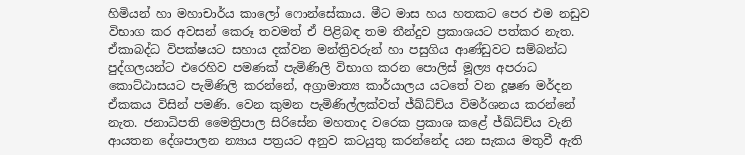හිමියන් හා මහාචාර්ය කාලෝ ෆොන්සේකාය. මීට මාස හය හතකට පෙර එම නඩුව විභාග කර අවසන් කෙරූ තවමත් ඒ පිළිබඳ තම තීන්දුව ප්‍රකාශයට පත්කර නැත. ඒකාබද්ධ විපක්ෂයට සහාය දක්වන මන්ත්‍රිවරුන් හා පසුගිය ආණ්ඩුවට සම්බන්ධ පුද්ගලයන්ට එරෙහිව පමණක් පැමිණිලි විභාග කරන පොලිස් මූල්‍ය අපරාධ කොට්ඨාසයට පැමිණිලි කරන්නේ, අග්‍රාමාත්‍ය කාර්යාලය යටතේ වන දූෂණ මර්දන ඒකකය විසින් පමණි. වෙන කුමන පැමිණිල්ලක්වත් ජ්ඛ්ධ්ච්ය විමර්ශනය කරන්නේ නැත. ජනාධිපති මෛත්‍රිපාල සිරිසේන මහතාද වරෙක ප්‍රකාශ කළේ ජ්ඛ්ධ්ච්ය වැනි ආයතන දේශපාලන න්‍යාය පත්‍රයට අනුව කටයුතු කරන්නේද යන සැකය මතුවී ඇති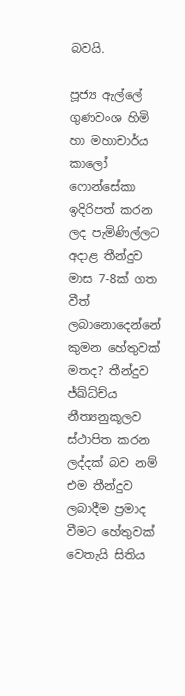බවයි.

පූජ්‍ය ඇල්ලේ ගුණවංශ හිමි හා මහාචාර්ය කාලෝ ෆොන්සේකා ඉදිරිපත් කරන ලද පැමිණිල්ලට අදාළ තීන්දුව මාස 7-8ක් ගත වීත් ලබානොදෙන්නේ කුමන හේතුවක් මතද? තීන්දුව ජ්ඛ්ධ්ච්ය නීත්‍යනුකූලව ස්ථාපිත කරන ලද්දක් බව නම් එම තීන්දුව ලබාදීම ප්‍රමාද වීමට හේතුවක් වෙතැයි සිතිය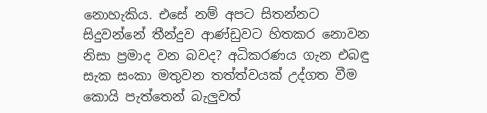නොහැකිය. එසේ නම් අපට සිතන්නට සිදුවන්නේ තීන්දුව ආණ්ඩුවට හිතකර නොවන නිසා ප්‍රමාද වන බවද? අධිකරණය ගැන එබඳු සැක සංකා මතුවන තත්ත්වයක් උද්ගත වීම කොයි පැත්තෙන් බැලුවත්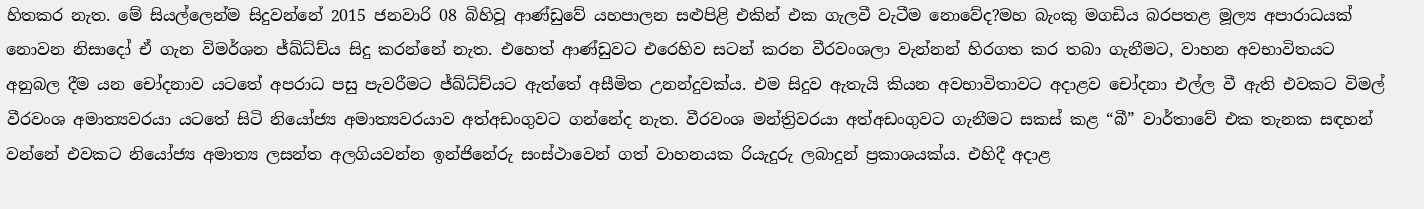හිතකර නැත. මේ සියල්ලෙන්ම සිදුවන්නේ 2015 ජනවාරි 08 බිහිවූ ආණ්ඩුවේ යහපාලන සළුපිළි එකින් එක ගැලවී වැටීම නොවේද?මහ බැංකු මගඩිය බරපතළ මූල්‍ය අපාරාධයක් නොවන නිසාදෝ ඒ ගැන විමර්ශන ජ්ඛ්ධ්ච්ය සිදු කරන්නේ නැත. එහෙත් ආණ්ඩුවට එරෙහිව සටන් කරන වීරවංශලා වැන්නන් හිරගත කර තබා ගැනීමට, වාහන අවභාවිතයට අනුබල දීම යන චෝදනාව යටතේ අපරාධ පසු පැවරීමට ජ්ඛ්ධ්ච්යට ඇත්තේ අසීමිත උනන්දුවක්ය. එම සිදුව ඇතැයි කියන අවභාවිතාවට අදාළව චෝදනා එල්ල වී ඇති එවකට විමල් වීරවංශ අමාත්‍යවරයා යටතේ සිටි නියෝජ්‍ය අමාත්‍යවරයාව අත්අඩංගුවට ගන්නේද නැත. වීරවංශ මන්ත්‍රිවරයා අත්අඩංගුවට ගැනීමට සකස් කළ “බී” වාර්තාවේ එක තැනක සඳහන් වන්නේ එවකට නියෝජ්‍ය අමාත්‍ය ලසන්ත අලගියවන්න ඉන්ජිනේරු සංස්ථාවෙන් ගත් වාහනයක රියැදුරු ලබාදුන් ප්‍රකාශයක්ය. එහිදී අදාළ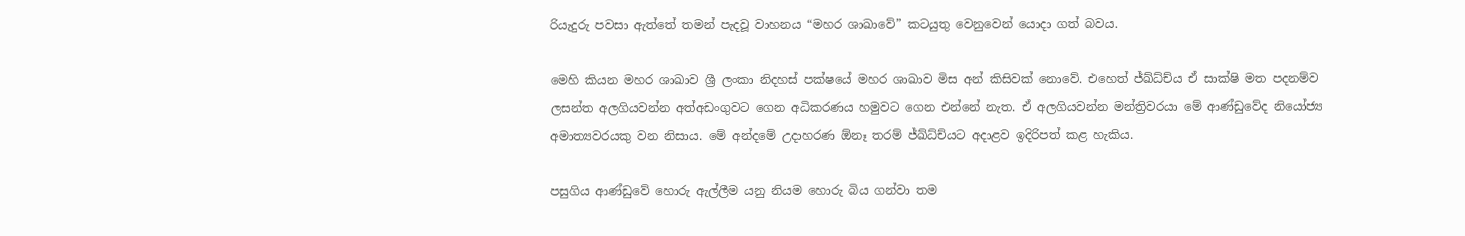රියැදුරු පවසා ඇත්තේ තමන් පැදවූ වාහනය “මහර ශාඛාවේ” කටයුතු වෙනුවෙන් යොදා ගත් බවය.

මෙහි කියන මහර ශාඛාව ශ්‍රී ලංකා නිදහස් පක්ෂයේ මහර ශාඛාව මිස අන් කිසිවක් නොවේ. එහෙත් ජ්ඛ්ධ්ච්ය ඒ සාක්ෂි මත පදනම්ව ලසන්ත අලගියවන්න අත්අඩංගුවට ගෙන අධිකරණය හමුවට ගෙන එන්නේ නැත. ඒ අලගියවන්න මන්ත්‍රිවරයා මේ ආණ්ඩුවේද නියෝජ්‍ය අමාත්‍යවරයකු වන නිසාය. මේ අන්දමේ උදාහරණ ඕනෑ තරම් ජ්ඛ්ධ්ච්යට අදාළව ඉදිරිපත් කළ හැකිය.

පසුගිය ආණ්ඩුවේ හොරු ඇල්ලීම යනු නියම හොරු බිය ගන්වා තම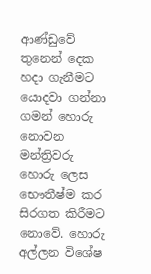ආණ්ඩුවේ තුනෙන් දෙක හදා ගැනීමට යොදවා ගන්නා ගමන් හොරු නොවන මන්ත්‍රිවරු හොරු ලෙස භෞතීෂ්ම කර සිරගත කිරීමට නොවේ. හොරු අල්ලන විශේෂ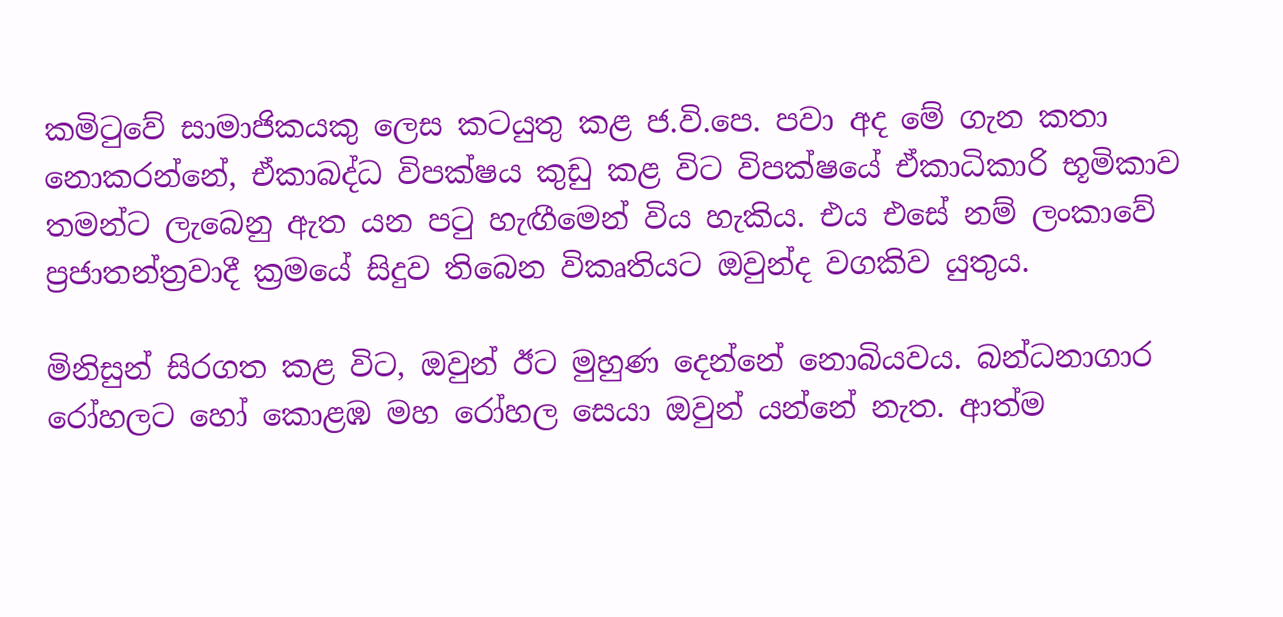කමිටුවේ සාමාජිකයකු ලෙස කටයුතු කළ ජ.වි.පෙ. පවා අද මේ ගැන කතා නොකරන්නේ, ඒකාබද්ධ විපක්ෂය කුඩු කළ විට විපක්ෂයේ ඒකාධිකාරි භූමිකාව තමන්ට ලැබෙනු ඇත යන පටු හැඟීමෙන් විය හැකිය. එය එසේ නම් ලංකාවේ ප්‍රජාතන්ත්‍රවාදී ක්‍රමයේ සිදුව තිබෙන විකෘතියට ඔවුන්ද වගකිව යුතුය.

මිනිසුන් සිරගත කළ විට, ඔවුන් ඊට මුහුණ දෙන්නේ නොබියවය. බන්ධනාගාර රෝහලට හෝ කොළඹ මහ රෝහල සෙයා ඔවුන් යන්නේ නැත. ආත්ම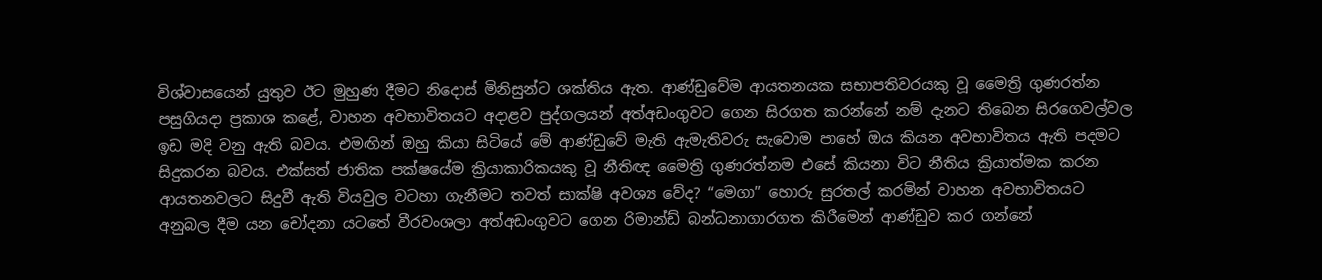විශ්වාසයෙන් යුතුව ඊට මුහුණ දීමට නිදොස් මිනිසුන්ට ශක්තිය ඇත. ආණ්ඩුවේම ආයතනයක සභාපතිවරයකු වූ මෛත්‍රි ගුණරත්න පසුගියදා ප්‍රකාශ කළේ, වාහන අවභාවිතයට අදාළව පුද්ගලයන් අත්අඩංගුවට ගෙන සිරගත කරන්නේ නම් දැනට තිබෙන සිරගෙවල්වල ඉඩ මදි වනු ඇති බවය. එමඟින් ඔහු කියා සිටියේ මේ ආණ්ඩුවේ මැති ඇමැතිවරු සැවොම පාහේ ඔය කියන අවභාවිතය ඇති පදමට සිදුකරන බවය. එක්සත් ජාතික පක්ෂයේම ක්‍රියාකාරිකයකු වූ නීතිඥ මෛත්‍රි ගුණරත්නම එසේ කියනා විට නීතිය ක්‍රියාත්මක කරන ආයතනවලට සිදුවී ඇති වියවුල වටහා ගැනීමට තවත් සාක්ෂි අවශ්‍ය වේද? “මෙගා” හොරු සුරතල් කරමින් වාහන අවභාවිතයට අනුබල දීම යන චෝදනා යටතේ වීරවංශලා අත්අඩංගුවට ගෙන රිමාන්ඩ් බන්ධනාගාරගත කිරීමෙන් ආණ්ඩුව කර ගන්නේ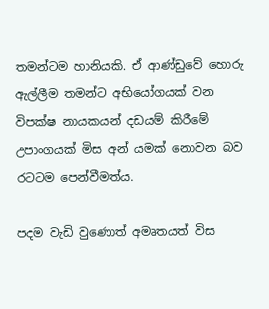තමන්ටම හානියකි. ඒ ආණ්ඩුවේ හොරු ඇල්ලීම තමන්ට අභියෝගයක් වන විපක්ෂ නායකයන් දඩයම් කිරීමේ උපාංගයක් මිස අන් යමක් නොවන බව රටටම පෙන්වීමත්ය.

පදම වැඩි වුණොත් අමෘතයත් විස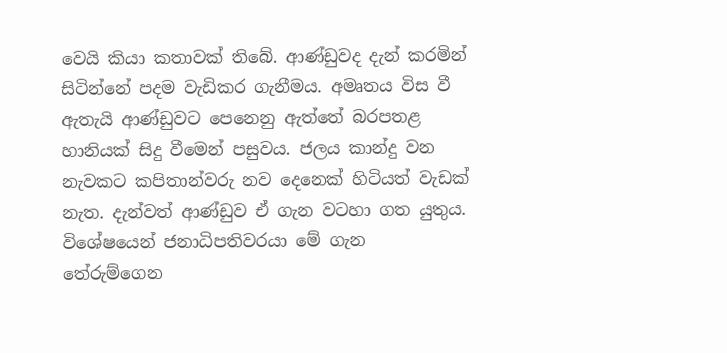වෙයි කියා කතාවක් තිබේ. ආණ්ඩුවද දැන් කරමින් සිටින්නේ පදම වැඩිකර ගැනීමය. අමෘතය විස වී ඇතැයි ආණ්ඩුවට පෙනෙනු ඇත්තේ බරපතළ හානියක් සිදු වීමෙන් පසුවය. ජලය කාන්දු වන නැවකට කපිතාන්වරු නව දෙනෙක් හිටියත් වැඩක් නැත. දැන්වත් ආණ්ඩුව ඒ ගැන වටහා ගත යුතුය. විශේෂයෙන් ජනාධිපතිවරයා මේ ගැන තේරුම්ගෙන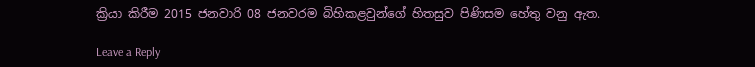ක්‍රියා කිරීම 2015 ජනවාරි 08 ජනවරම බිහිකළවුන්ගේ හිතසුව පිණිසම හේතු වනු ඇත.

Leave a Reply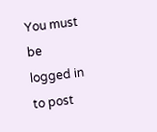You must be logged in to post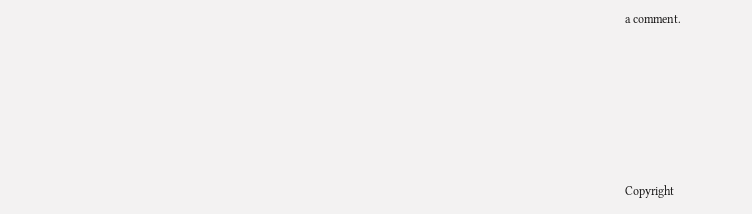a comment.






Copyright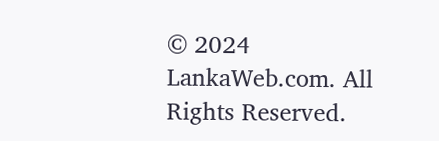© 2024 LankaWeb.com. All Rights Reserved.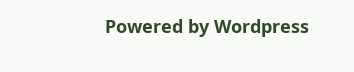Powered by Wordpress